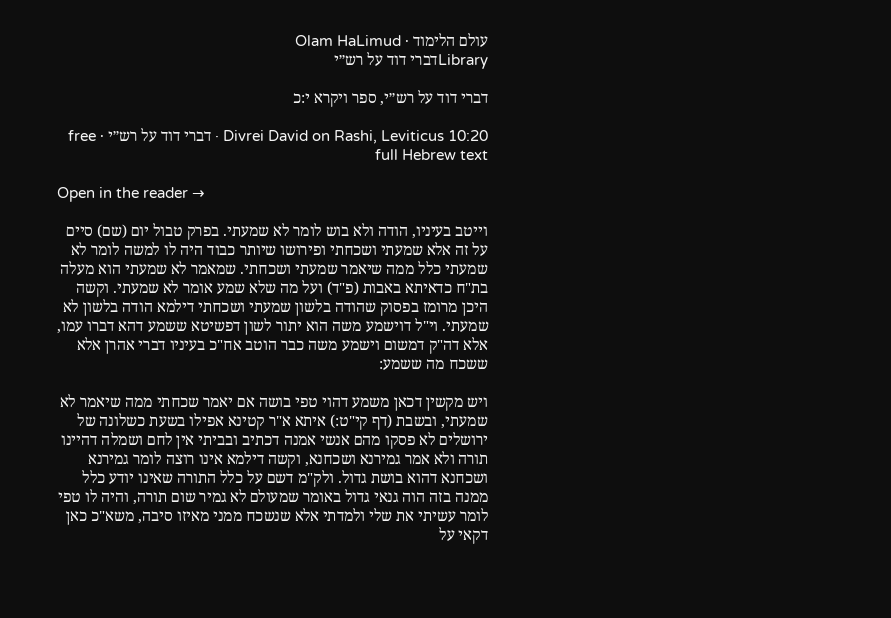עולם הלימוד · Olam HaLimud
Libraryדברי דוד על רש״י

דברי דוד על רש״י, ספר ויקרא י:כ

Divrei David on Rashi, Leviticus 10:20 · דברי דוד על רש״י · free full Hebrew text

Open in the reader →

וייטב בעיניו, הודה ולא בוש לומר לא שמעתי. בפרק טבול יום (שם) סיים על זה אלא שמעתי ושכחתי ופירושו שיותר כבוד היה לו למשה לומר לא שמעתי כלל ממה שיאמר שמעתי ושכחתי. שמאמר לא שמעתי הוא מעלה בת"ח כדאיתא באבות (פ"ד) ועל מה שלא שמע אומר לא שמעתי. וקשה היכן מרומז בפסוק שהודה בלשון שמעתי ושכחתי דילמא הודה בלשון לא שמעתי. וי"ל דוישמע משה הוא יתור לשון דפשיטא ששמע דהא דברו עמו, אלא דה"ק דמשום וישמע משה כבר הוטב אח"כ בעיניו דברי אהרן אלא ששכח מה ששמע:

ויש מקשין דכאן משמע דהוי טפי בושה אם יאמר שכחתי ממה שיאמר לא שמעתי, ובשבת (דף קי"ט:) איתא א"ר קטינא אפילו בשעת כשלונה של ירושלים לא פסקו מהם אנשי אמנה דכתיב ובביתי אין לחם ושמלה דהיינו תורה ולא אמר גמירנא ושכחנא, וקשה דילמא אינו רוצה לומר גמירנא ושכחנא דהוא בושת גדול. ולק"מ דשם על כלל התורה שאינו יודע כלל ממנה בזה הוה גנאי גדול באומר שמעולם לא גמיר שום תורה, והיה לו טפי לומר עשיתי את שלי ולמדתי אלא שנשכח ממני מאיזו סיבה, משא"כ כאן דקאי על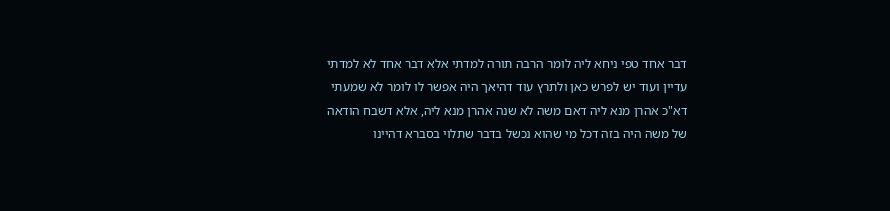דבר אחד טפי ניחא ליה לומר הרבה תורה למדתי אלא דבר אחד לא למדתי עדיין ועוד יש לפרש כאן ולתרץ עוד דהיאך היה אפשר לו לומר לא שמעתי דא"כ אהרן מנא ליה דאם משה לא שנה אהרן מנא ליה, אלא דשבח הודאה של משה היה בזה דכל מי שהוא נכשל בדבר שתלוי בסברא דהיינו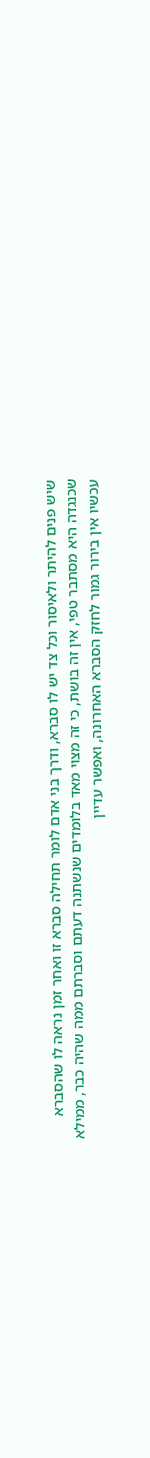שיש פנים להיתר ולאיסור וכל צד יש לו סברא, ודרך בני אדם לומר תחילה סברא זו ואחר זמן נראה לו שהסברא שכנגדה היא מסתבר טפי, אין זה בושת, כי זה מצוי מאד בלומדים שנשתנה דעתם וסברתם ממה שהיה כבר, ממילא עכשיו אין בירור גמור לחזק הסברא האחרונה, ואפשר עדיין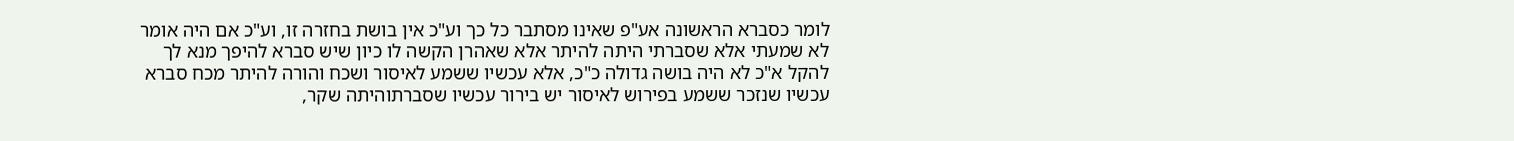לומר כסברא הראשונה אע"פ שאינו מסתבר כל כך וע"כ אין בושת בחזרה זו, וע"כ אם היה אומר לא שמעתי אלא שסברתי היתה להיתר אלא שאהרן הקשה לו כיון שיש סברא להיפך מנא לך להקל א"כ לא היה בושה גדולה כ"כ, אלא עכשיו ששמע לאיסור ושכח והורה להיתר מכח סברא עכשיו שנזכר ששמע בפירוש לאיסור יש בירור עכשיו שסברתוהיתה שקר,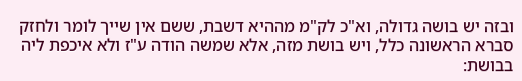ובזה יש בושה גדולה, וא"כ לק"מ מההיא דשבת, ששם אין שייך לומר ולחזק סברא הראשונה כלל, ויש בושת מזה, אלא שמשה הודה ע"ז ולא איכפת ליה בבושת: